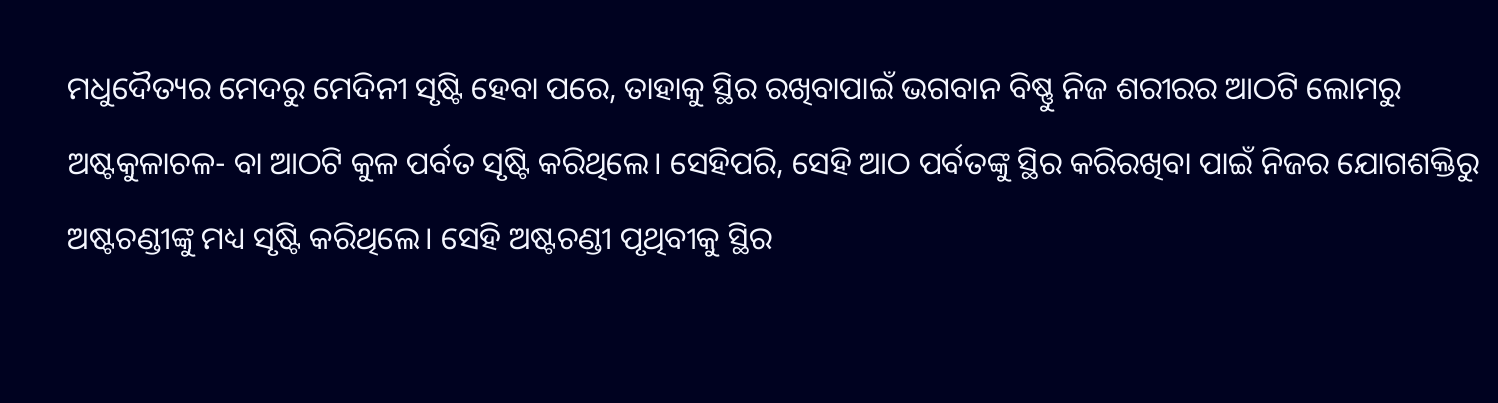ମଧୁଦୈତ୍ୟର ମେଦରୁ ମେଦିନୀ ସୃଷ୍ଟି ହେବା ପରେ, ତାହାକୁ ସ୍ଥିର ରଖିବାପାଇଁ ଭଗବାନ ବିଷ୍ଣୁ ନିଜ ଶରୀରର ଆଠଟି ଲୋମରୁ ଅଷ୍ଟକୁଳାଚଳ- ବା ଆଠଟି କୁଳ ପର୍ବତ ସୃଷ୍ଟି କରିଥିଲେ। ସେହିପରି, ସେହି ଆଠ ପର୍ବତଙ୍କୁ ସ୍ଥିର କରିରଖିବା ପାଇଁ ନିଜର ଯୋଗଶକ୍ତିରୁ ଅଷ୍ଟଚଣ୍ଡୀଙ୍କୁ ମଧ୍ୟ ସୃଷ୍ଟି କରିଥିଲେ। ସେହି ଅଷ୍ଟଚଣ୍ଡୀ ପୃଥିବୀକୁ ସ୍ଥିର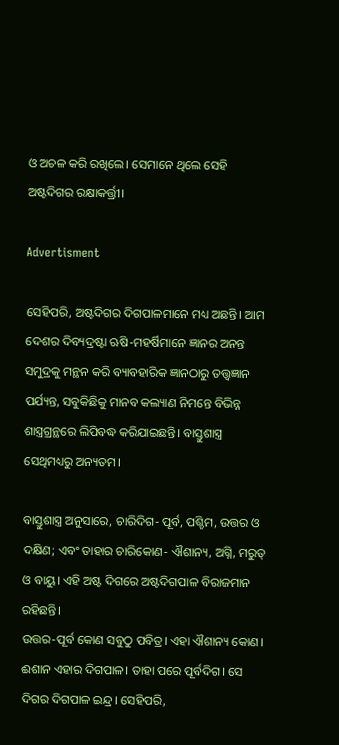ଓ ଅଚଳ କରି ରଖିଲେ। ସେମାନେ ଥିଲେ ସେହି ଅଷ୍ଟଦିଗର ରକ୍ଷାକର୍ତ୍ତ୍ରୀ।

Advertisment

ସେହିପରି, ଅଷ୍ଟଦିଗର ଦିଗପାଳମାନେ ମଧ୍ୟ ଅଛନ୍ତି। ଆମ ଦେଶର ଦିବ୍ୟଦ୍ରଷ୍ଟା ଋଷି-ମହର୍ଷିମାନେ ଜ୍ଞାନର ଅନନ୍ତ ସମୁଦ୍ରକୁ ମନ୍ଥନ କରି ବ୍ୟାବହାରିକ ଜ୍ଞାନଠାରୁ ତତ୍ତ୍ୱଜ୍ଞାନ ପର୍ଯ୍ୟନ୍ତ, ସବୁକିଛିକୁ ମାନବ କଲ୍ୟାଣ ନିମନ୍ତେ ବିଭିନ୍ନ ଶାସ୍ତ୍ରଗ୍ରନ୍ଥରେ ଲିପିବଦ୍ଧ କରିଯାଇଛନ୍ତି। ବାସ୍ତୁଶାସ୍ତ୍ର ସେଥିମଧ୍ୟରୁ ଅନ୍ୟତମ।

ବାସ୍ତୁଶାସ୍ତ୍ର ଅନୁସାରେ, ଚାରିଦିଗ- ପୂର୍ବ, ପଶ୍ଚିମ, ଉତ୍ତର ଓ ଦକ୍ଷିଣ; ଏବଂ ତାହାର ଚାରିକୋଣ- ଐଶାନ୍ୟ, ଅଗ୍ନି, ମରୁତ୍‌ ଓ ବାୟୁ। ଏହି ଅଷ୍ଟ ଦିଗରେ ଅଷ୍ଟଦିଗପାଳ ବିରାଜମାନ ରହିଛନ୍ତି।
ଉତ୍ତର-ପୂର୍ବ କୋଣ ସବୁଠୁ ପବିତ୍ର। ଏହା ଐଶାନ୍ୟ କୋଣ। ଈଶାନ ଏହାର ଦିଗପାଳ। ତାହା ପରେ ପୂର୍ବଦିଗ। ସେ ଦିଗର ଦିଗପାଳ ଇନ୍ଦ୍ର। ସେହିପରି,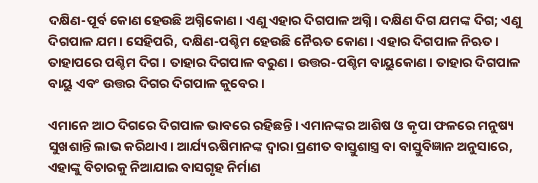ଦକ୍ଷିଣ-ପୂର୍ବ କୋଣ ହେଉଛି ଅଗ୍ନିକୋଣ। ଏଣୁ ଏହାର ଦିଗପାଳ ଅଗ୍ନି। ଦକ୍ଷିଣ ଦିଗ ଯମଙ୍କ ଦିଗ; ଏଣୁ ଦିଗପାଳ ଯମ। ସେହିପରି, ଦକ୍ଷିଣ-ପଶ୍ଚିମ ହେଉଛି ନୈଋତ କୋଣ। ଏହାର ଦିଗପାଳ ନିଋତ। ତାହାପରେ ପଶ୍ଚିମ ଦିଗ। ତାହାର ଦିଗପାଳ ବରୁଣ। ଉତ୍ତର-ପଶ୍ଚିମ ବାୟୁକୋଣ। ତାହାର ଦିଗପାଳ ବାୟୁ ଏବଂ ଉତ୍ତର ଦିଗର ଦିଗପାଳ କୁବେର।

ଏମାନେ ଆଠ ଦିଗରେ ଦିଗପାଳ ଭାବରେ ରହିଛନ୍ତି। ଏମାନଙ୍କର ଆଶିଷ ଓ କୃପା ଫଳରେ ମନୁଷ୍ୟ ସୁଖଶାନ୍ତି ଲାଭ କରିଥାଏ। ଆର୍ଯ୍ୟଋଷିମାନଙ୍କ ଦ୍ୱାରା ପ୍ରଣୀତ ବାସ୍ତୁଶାସ୍ତ୍ର ବା ବାସ୍ତୁବିଜ୍ଞାନ ଅନୁସାରେ, ଏହାଙ୍କୁ ବିଚାରକୁ ନିଆଯାଇ ବାସଗୃହ ନିର୍ମାଣ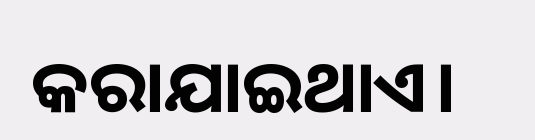କରାଯାଇଥାଏ।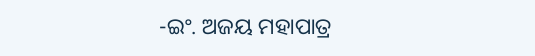-ଇଂ. ଅଜୟ ମହାପାତ୍ର